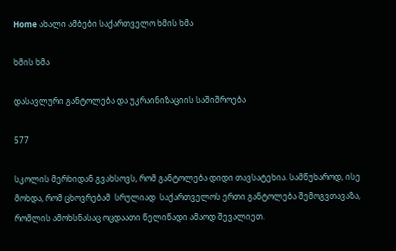Home ახალი ამბები საქართველო ხმის ხმა

ხმის ხმა

დასავლური განტოლება და უკრაინიზაციის საშიშროება

577

სკოლის მერხიდან გვახსოვს, რომ განტოლება დიდი თავსატეხია. სამწუხაროდ, ისე მოხდა, რომ ცხოვრებამ  სრულიად  საქართველოს ერთი განტოლება შემოგვთავაზა, რომლის ამოხსნასაც ოცდაათი წელიწადი ამაოდ შევალიეთ.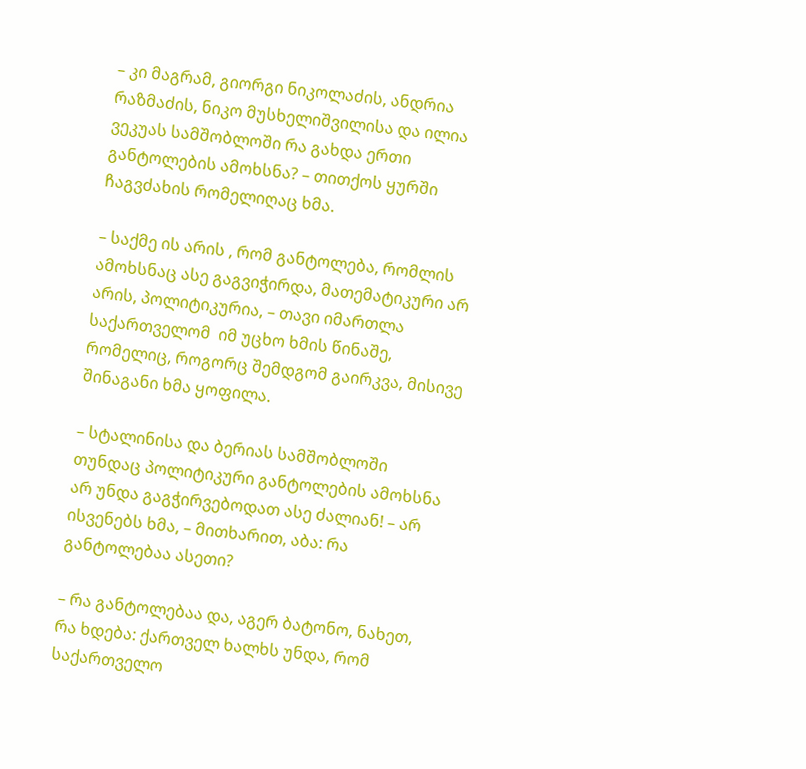– კი მაგრამ, გიორგი ნიკოლაძის, ანდრია რაზმაძის, ნიკო მუსხელიშვილისა და ილია ვეკუას სამშობლოში რა გახდა ერთი განტოლების ამოხსნა? – თითქოს ყურში ჩაგვძახის რომელიღაც ხმა.

– საქმე ის არის , რომ განტოლება, რომლის ამოხსნაც ასე გაგვიჭირდა, მათემატიკური არ არის, პოლიტიკურია, – თავი იმართლა საქართველომ  იმ უცხო ხმის წინაშე, რომელიც, როგორც შემდგომ გაირკვა, მისივე შინაგანი ხმა ყოფილა.

– სტალინისა და ბერიას სამშობლოში თუნდაც პოლიტიკური განტოლების ამოხსნა არ უნდა გაგჭირვებოდათ ასე ძალიან! – არ ისვენებს ხმა, – მითხარით, აბა: რა განტოლებაა ასეთი?

– რა განტოლებაა და, აგერ ბატონო, ნახეთ, რა ხდება: ქართველ ხალხს უნდა, რომ  საქართველო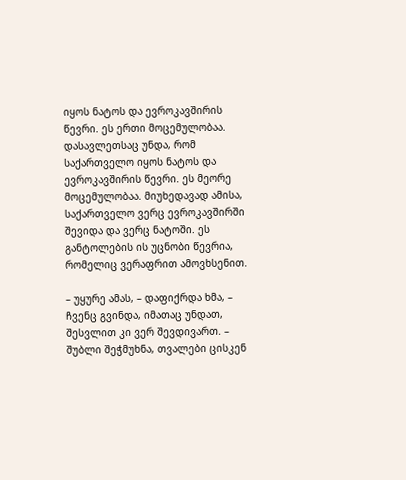იყოს ნატოს და ევროკავშირის წევრი. ეს ერთი მოცემულობაა. დასავლეთსაც უნდა, რომ საქართველო იყოს ნატოს და ევროკავშირის წევრი. ეს მეორე მოცემულობაა. მიუხედავად ამისა, საქართველო ვერც ევროკავშირში შევიდა და ვერც ნატოში. ეს განტოლების ის უცნობი წევრია, რომელიც ვერაფრით ამოვხსენით.

– უყურე ამას, – დაფიქრდა ხმა, – ჩვენც გვინდა, იმათაც უნდათ, შესვლით კი ვერ შევდივართ. – შუბლი შეჭმუხნა, თვალები ცისკენ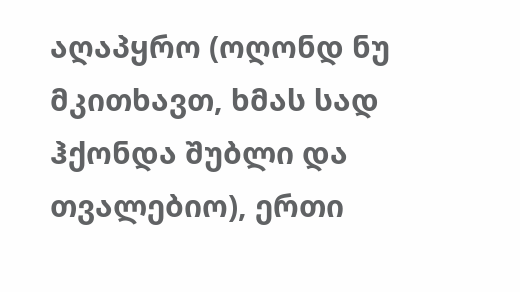აღაპყრო (ოღონდ ნუ მკითხავთ, ხმას სად ჰქონდა შუბლი და თვალებიო), ერთი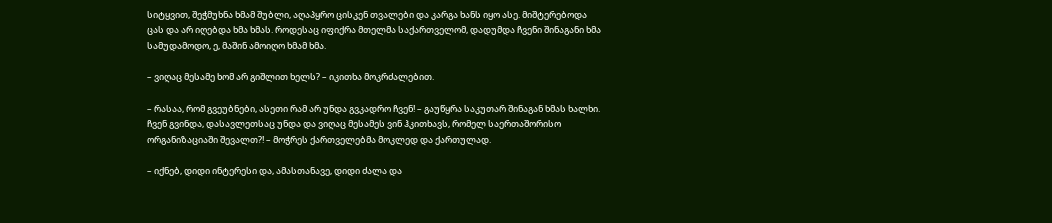სიტყვით, შეჭმუხნა ხმამ შუბლი, აღაპყრო ცისკენ თვალები და კარგა ხანს იყო ასე. მიშტერებოდა ცას და არ იღებდა ხმა ხმას. როდესაც იფიქრა მთელმა საქართველომ, დადუმდა ჩვენი შინაგანი ხმა სამუდამოდო, ე, მაშინ ამოიღო ხმამ ხმა.

– ვიღაც მესამე ხომ არ გიშლით ხელს? – იკითხა მოკრძალებით.

– რასაა, რომ გვეუბნები, ასეთი რამ არ უნდა გვკადრო ჩვენ! – გაუწყრა საკუთარ შინაგან ხმას ხალხი. ჩვენ გვინდა, დასავლეთსაც უნდა და ვიღაც მესამეს ვინ ჰკითხავს, რომელ საერთაშორისო ორგანიზაციაში შევალთ?! – მოჭრეს ქართველებმა მოკლედ და ქართულად.

– იქნებ, დიდი ინტერესი და, ამასთანავე, დიდი ძალა და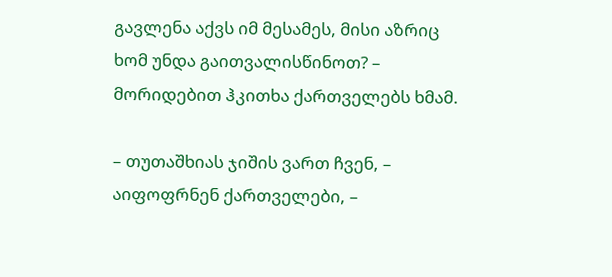გავლენა აქვს იმ მესამეს, მისი აზრიც ხომ უნდა გაითვალისწინოთ? – მორიდებით ჰკითხა ქართველებს ხმამ.

– თუთაშხიას ჯიშის ვართ ჩვენ, – აიფოფრნენ ქართველები, –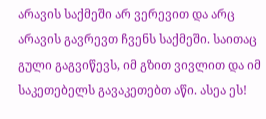არავის საქმეში არ ვერევით და არც არავის გავრევთ ჩვენს საქმეში. საითაც გული გაგვიწევს, იმ გზით ვივლით და იმ საკეთებელს გავაკეთებთ აწი. ასეა ეს!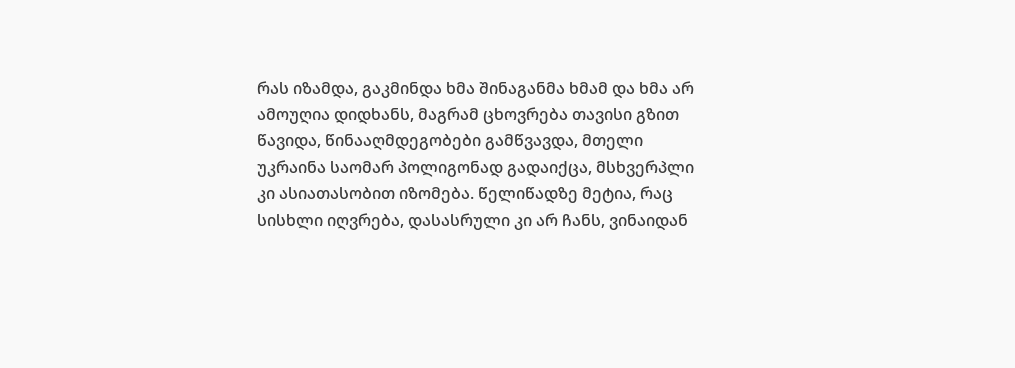რას იზამდა, გაკმინდა ხმა შინაგანმა ხმამ და ხმა არ ამოუღია დიდხანს, მაგრამ ცხოვრება თავისი გზით წავიდა, წინააღმდეგობები გამწვავდა, მთელი უკრაინა საომარ პოლიგონად გადაიქცა, მსხვერპლი კი ასიათასობით იზომება. წელიწადზე მეტია, რაც სისხლი იღვრება, დასასრული კი არ ჩანს, ვინაიდან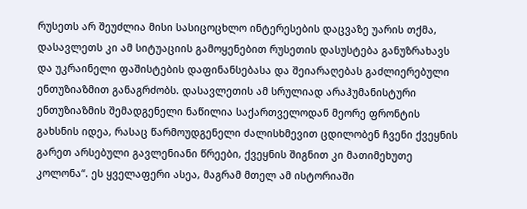რუსეთს არ შეუძლია მისი სასიცოცხლო ინტერესების დაცვაზე უარის თქმა, დასავლეთს კი ამ სიტუაციის გამოყენებით რუსეთის დასუსტება განუზრახავს და უკრაინელი ფაშისტების დაფინანსებასა და შეიარაღებას გაძლიერებული ენთუზიაზმით განაგრძობს. დასავლეთის ამ სრულიად არაჰუმანისტური ენთუზიაზმის შემადგენელი ნაწილია საქართველოდან მეორე ფრონტის გახსნის იდეა, რასაც წარმოუდგენელი ძალისხმევით ცდილობენ ჩვენი ქვეყნის გარეთ არსებული გავლენიანი წრეები, ქვეყნის შიგნით კი მათიმეხუთე კოლონა“. ეს ყველაფერი ასეა, მაგრამ მთელ ამ ისტორიაში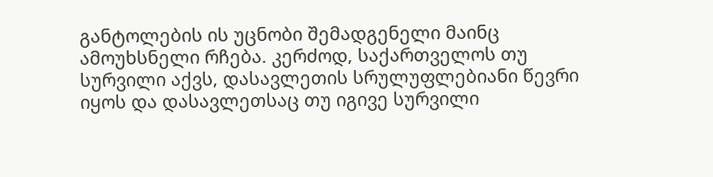განტოლების ის უცნობი შემადგენელი მაინც ამოუხსნელი რჩება. კერძოდ, საქართველოს თუ სურვილი აქვს, დასავლეთის სრულუფლებიანი წევრი იყოს და დასავლეთსაც თუ იგივე სურვილი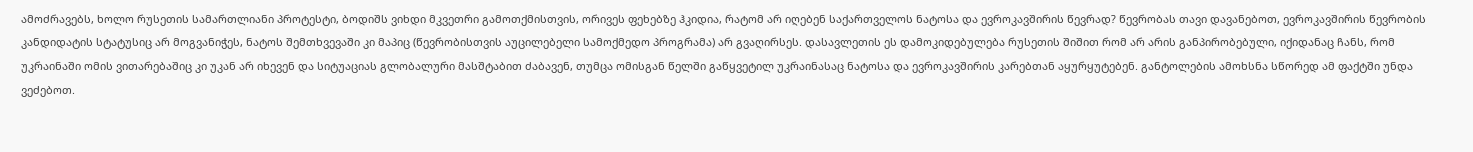ამოძრავებს, ხოლო რუსეთის სამართლიანი პროტესტი, ბოდიშს ვიხდი მკვეთრი გამოთქმისთვის, ორივეს ფეხებზე ჰკიდია, რატომ არ იღებენ საქართველოს ნატოსა და ევროკავშირის წევრად? წევრობას თავი დავანებოთ, ევროკავშირის წევრობის კანდიდატის სტატუსიც არ მოგვანიჭეს, ნატოს შემთხვევაში კი მაპიც (წევრობისთვის აუცილებელი სამოქმედო პროგრამა) არ გვაღირსეს. დასავლეთის ეს დამოკიდებულება რუსეთის შიშით რომ არ არის განპირობებული, იქიდანაც ჩანს, რომ უკრაინაში ომის ვითარებაშიც კი უკან არ იხევენ და სიტუაციას გლობალური მასშტაბით ძაბავენ, თუმცა ომისგან წელში გაწყვეტილ უკრაინასაც ნატოსა და ევროკავშირის კარებთან აყურყუტებენ. განტოლების ამოხსნა სწორედ ამ ფაქტში უნდა ვეძებოთ.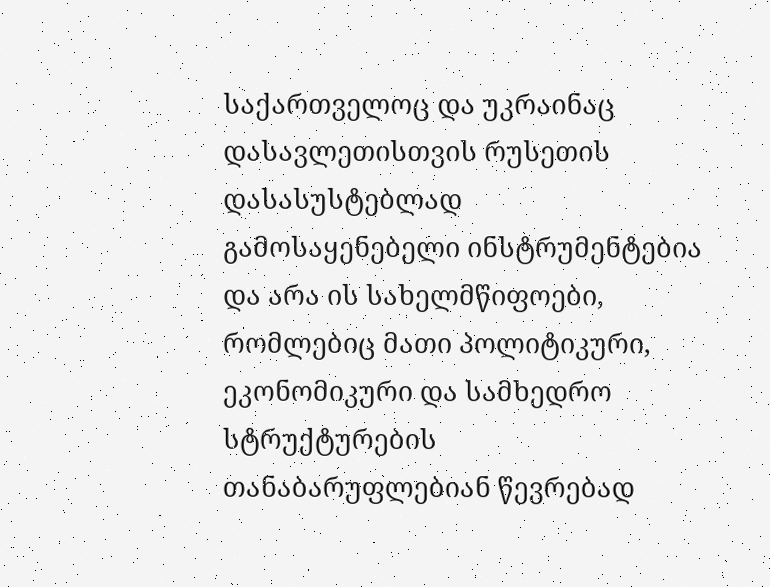საქართველოც და უკრაინაც დასავლეთისთვის რუსეთის დასასუსტებლად გამოსაყენებელი ინსტრუმენტებია და არა ის სახელმწიფოები, რომლებიც მათი პოლიტიკური, ეკონომიკური და სამხედრო სტრუქტურების თანაბარუფლებიან წევრებად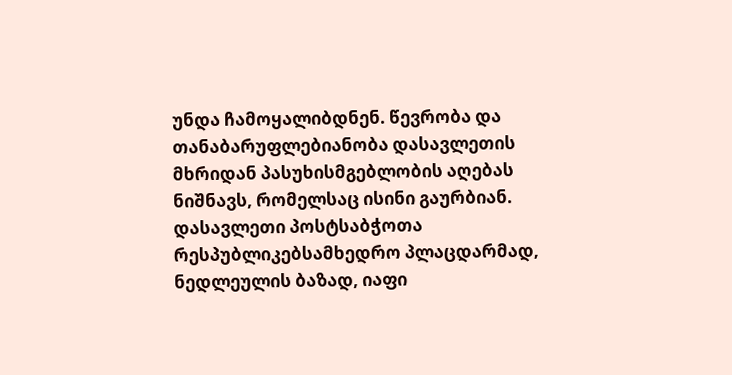უნდა ჩამოყალიბდნენ. წევრობა და თანაბარუფლებიანობა დასავლეთის მხრიდან პასუხისმგებლობის აღებას ნიშნავს, რომელსაც ისინი გაურბიან. დასავლეთი პოსტსაბჭოთა რესპუბლიკებსამხედრო პლაცდარმად, ნედლეულის ბაზად, იაფი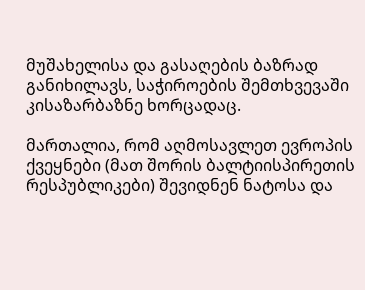მუშახელისა და გასაღების ბაზრად განიხილავს, საჭიროების შემთხვევაში კისაზარბაზნე ხორცადაც.

მართალია, რომ აღმოსავლეთ ევროპის ქვეყნები (მათ შორის ბალტიისპირეთის რესპუბლიკები) შევიდნენ ნატოსა და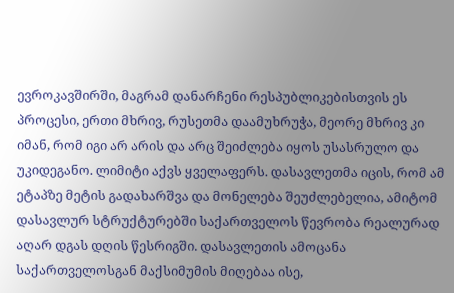ევროკავშირში, მაგრამ დანარჩენი რესპუბლიკებისთვის ეს პროცესი, ერთი მხრივ, რუსეთმა დაამუხრუჭა, მეორე მხრივ კი იმან, რომ იგი არ არის და არც შეიძლება იყოს უსასრულო და უკიდეგანო. ლიმიტი აქვს ყველაფერს. დასავლეთმა იცის, რომ ამ ეტაპზე მეტის გადახარშვა და მონელება შეუძლებელია, ამიტომ დასავლურ სტრუქტურებში საქართველოს წევრობა რეალურად აღარ დგას დღის წესრიგში. დასავლეთის ამოცანა საქართველოსგან მაქსიმუმის მიღებაა ისე,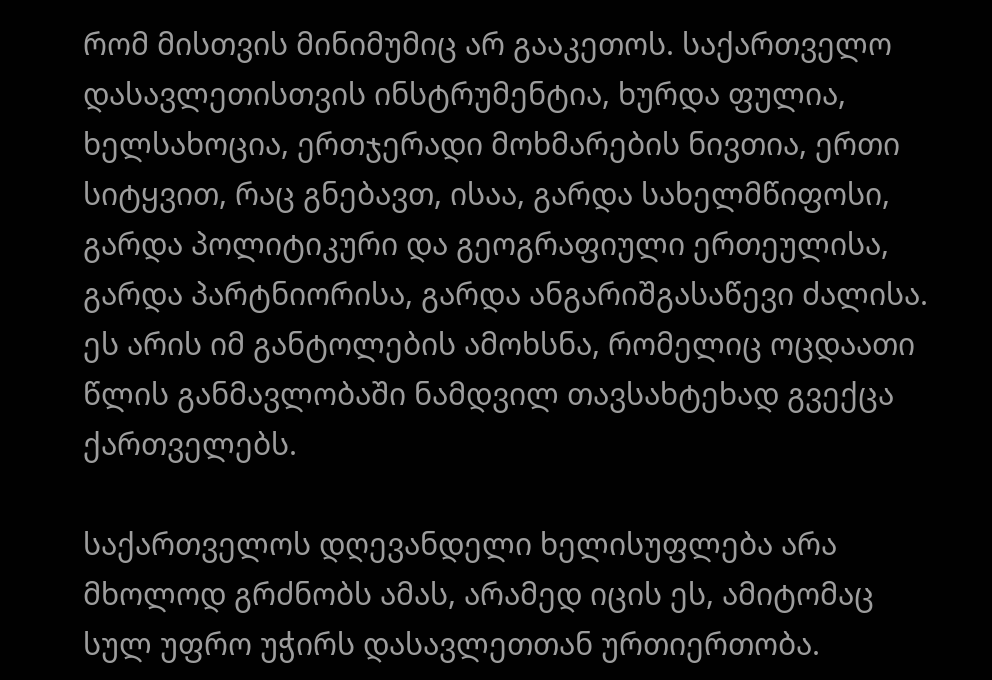რომ მისთვის მინიმუმიც არ გააკეთოს. საქართველო დასავლეთისთვის ინსტრუმენტია, ხურდა ფულია, ხელსახოცია, ერთჯერადი მოხმარების ნივთია, ერთი სიტყვით, რაც გნებავთ, ისაა, გარდა სახელმწიფოსი, გარდა პოლიტიკური და გეოგრაფიული ერთეულისა, გარდა პარტნიორისა, გარდა ანგარიშგასაწევი ძალისა. ეს არის იმ განტოლების ამოხსნა, რომელიც ოცდაათი წლის განმავლობაში ნამდვილ თავსახტეხად გვექცა ქართველებს.

საქართველოს დღევანდელი ხელისუფლება არა მხოლოდ გრძნობს ამას, არამედ იცის ეს, ამიტომაც სულ უფრო უჭირს დასავლეთთან ურთიერთობა.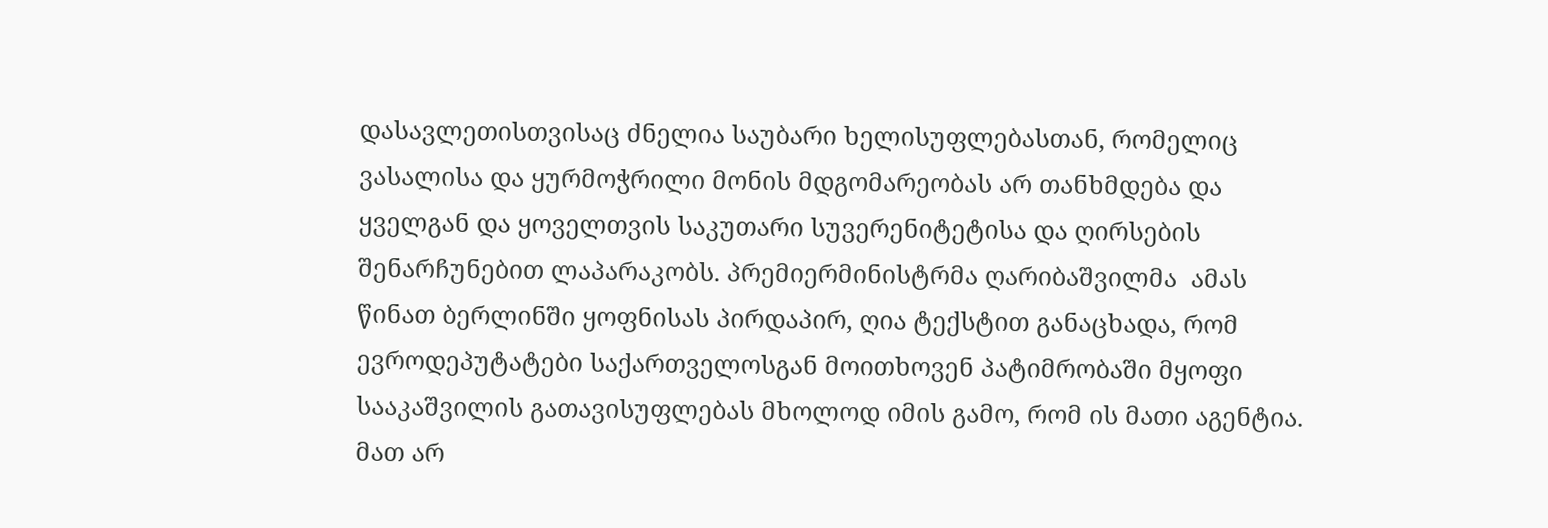დასავლეთისთვისაც ძნელია საუბარი ხელისუფლებასთან, რომელიც ვასალისა და ყურმოჭრილი მონის მდგომარეობას არ თანხმდება და ყველგან და ყოველთვის საკუთარი სუვერენიტეტისა და ღირსების შენარჩუნებით ლაპარაკობს. პრემიერმინისტრმა ღარიბაშვილმა  ამას წინათ ბერლინში ყოფნისას პირდაპირ, ღია ტექსტით განაცხადა, რომ ევროდეპუტატები საქართველოსგან მოითხოვენ პატიმრობაში მყოფი სააკაშვილის გათავისუფლებას მხოლოდ იმის გამო, რომ ის მათი აგენტია. მათ არ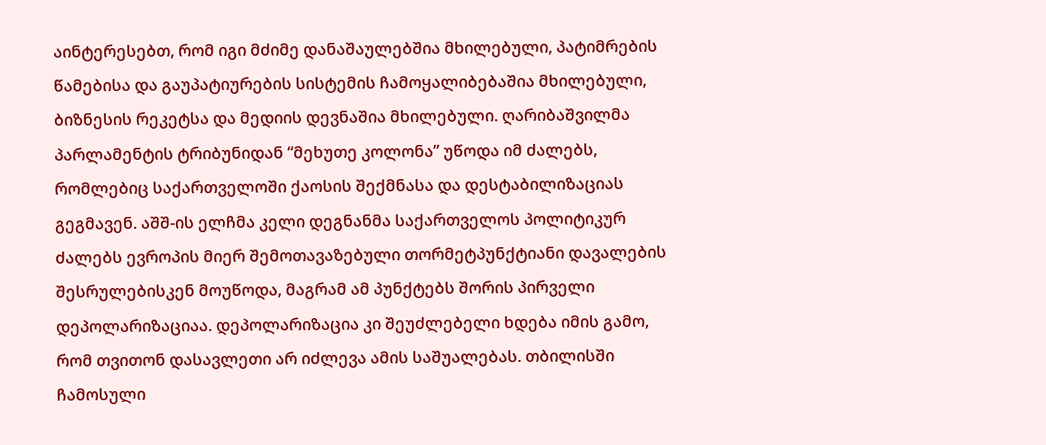აინტერესებთ, რომ იგი მძიმე დანაშაულებშია მხილებული, პატიმრების წამებისა და გაუპატიურების სისტემის ჩამოყალიბებაშია მხილებული, ბიზნესის რეკეტსა და მედიის დევნაშია მხილებული. ღარიბაშვილმა პარლამენტის ტრიბუნიდან “მეხუთე კოლონა” უწოდა იმ ძალებს, რომლებიც საქართველოში ქაოსის შექმნასა და დესტაბილიზაციას გეგმავენ. აშშ-ის ელჩმა კელი დეგნანმა საქართველოს პოლიტიკურ ძალებს ევროპის მიერ შემოთავაზებული თორმეტპუნქტიანი დავალების შესრულებისკენ მოუწოდა, მაგრამ ამ პუნქტებს შორის პირველი დეპოლარიზაციაა. დეპოლარიზაცია კი შეუძლებელი ხდება იმის გამო, რომ თვითონ დასავლეთი არ იძლევა ამის საშუალებას. თბილისში ჩამოსული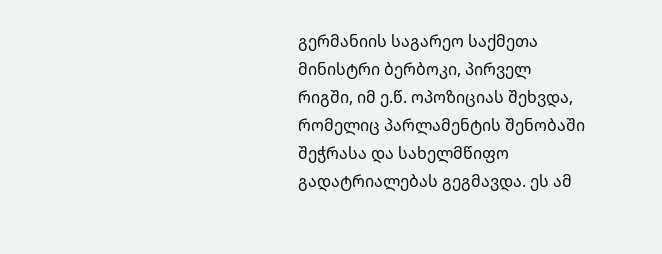გერმანიის საგარეო საქმეთა მინისტრი ბერბოკი, პირველ რიგში, იმ ე.წ. ოპოზიციას შეხვდა, რომელიც პარლამენტის შენობაში შეჭრასა და სახელმწიფო გადატრიალებას გეგმავდა. ეს ამ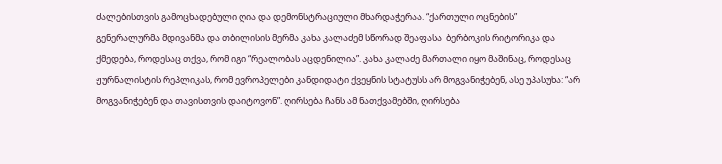ძალებისთვის გამოცხადებული ღია და დემონსტრაციული მხარდაჭერაა. “ქართული ოცნების” გენერალურმა მდივანმა და თბილისის მერმა კახა კალაძემ სწორად შეაფასა  ბერბოკის რიტორიკა და ქმედება, როდესაც თქვა, რომ იგი “რეალობას აცდენილია”. კახა კალაძე მართალი იყო მაშინაც, როდესაც ჟურნალისტის რეპლიკას, რომ ევროპელები კანდიდატი ქვეყნის სტატუსს არ მოგვანიჭებენ, ასე უპასუხა: “არ მოგვანიჭებენ და თავისთვის დაიტოვონ”. ღირსება ჩანს ამ ნათქვამებში, ღირსება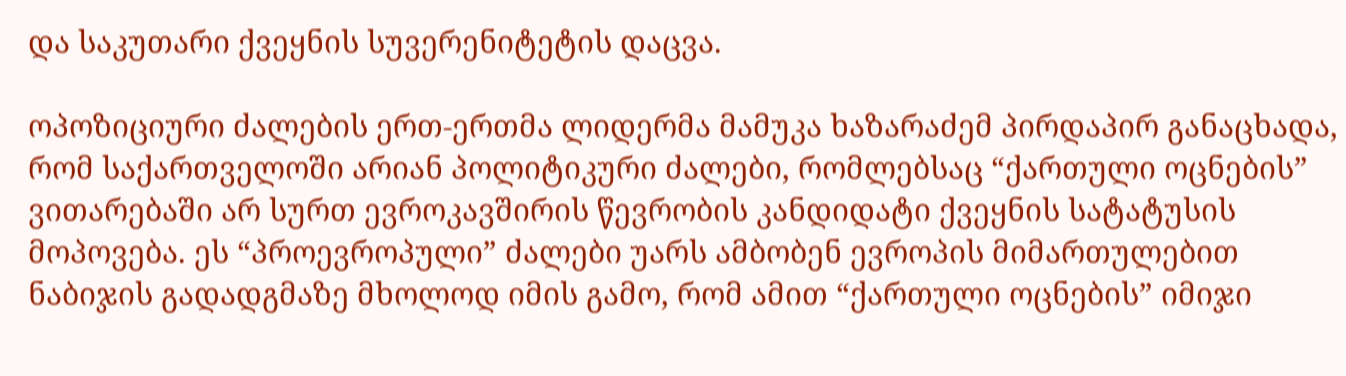და საკუთარი ქვეყნის სუვერენიტეტის დაცვა.

ოპოზიციური ძალების ერთ-ერთმა ლიდერმა მამუკა ხაზარაძემ პირდაპირ განაცხადა, რომ საქართველოში არიან პოლიტიკური ძალები, რომლებსაც “ქართული ოცნების” ვითარებაში არ სურთ ევროკავშირის წევრობის კანდიდატი ქვეყნის სატატუსის მოპოვება. ეს “პროევროპული” ძალები უარს ამბობენ ევროპის მიმართულებით ნაბიჯის გადადგმაზე მხოლოდ იმის გამო, რომ ამით “ქართული ოცნების” იმიჯი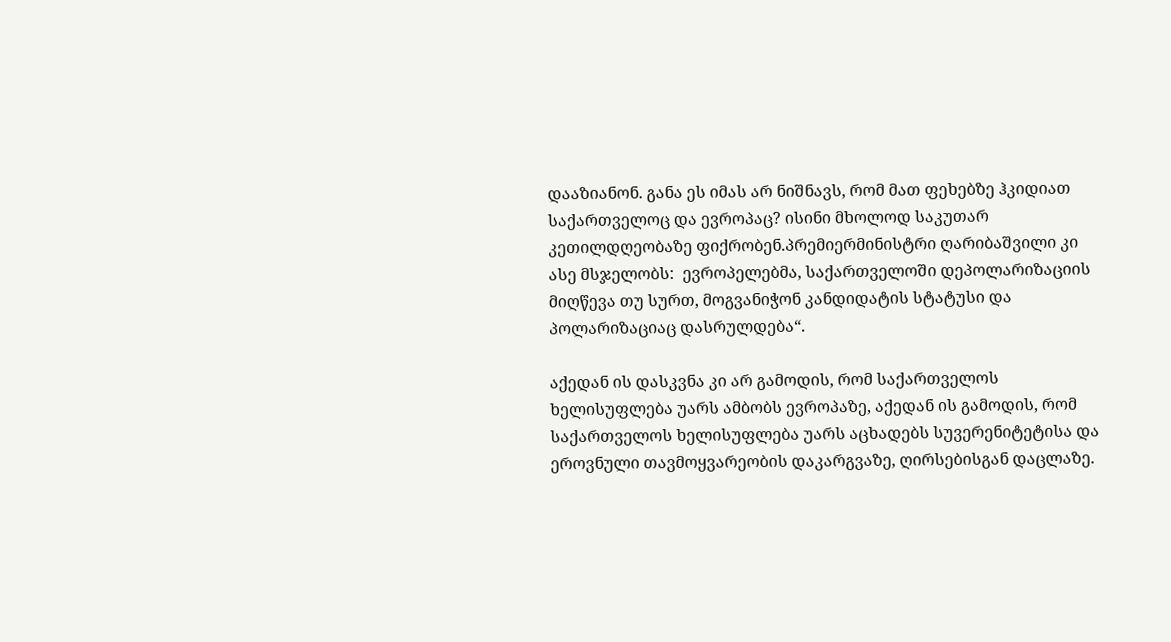დააზიანონ. განა ეს იმას არ ნიშნავს, რომ მათ ფეხებზე ჰკიდიათ საქართველოც და ევროპაც? ისინი მხოლოდ საკუთარ კეთილდღეობაზე ფიქრობენ.პრემიერმინისტრი ღარიბაშვილი კი ასე მსჯელობს:  ევროპელებმა, საქართველოში დეპოლარიზაციის მიღწევა თუ სურთ, მოგვანიჭონ კანდიდატის სტატუსი და პოლარიზაციაც დასრულდება“.

აქედან ის დასკვნა კი არ გამოდის, რომ საქართველოს ხელისუფლება უარს ამბობს ევროპაზე, აქედან ის გამოდის, რომ საქართველოს ხელისუფლება უარს აცხადებს სუვერენიტეტისა და ეროვნული თავმოყვარეობის დაკარგვაზე, ღირსებისგან დაცლაზე.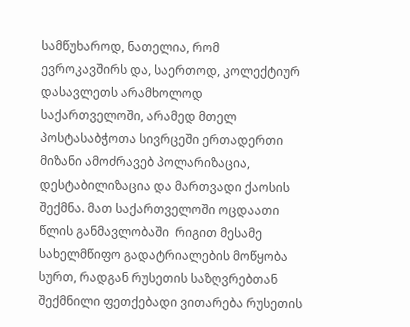სამწუხაროდ, ნათელია, რომ ევროკავშირს და, საერთოდ, კოლექტიურ დასავლეთს არამხოლოდ საქართველოში, არამედ მთელ პოსტასაბჭოთა სივრცეში ერთადერთი მიზანი ამოძრავებ პოლარიზაცია, დესტაბილიზაცია და მართვადი ქაოსის შექმნა. მათ საქართველოში ოცდაათი წლის განმავლობაში  რიგით მესამე სახელმწიფო გადატრიალების მოწყობა სურთ, რადგან რუსეთის საზღვრებთან შექმნილი ფეთქებადი ვითარება რუსეთის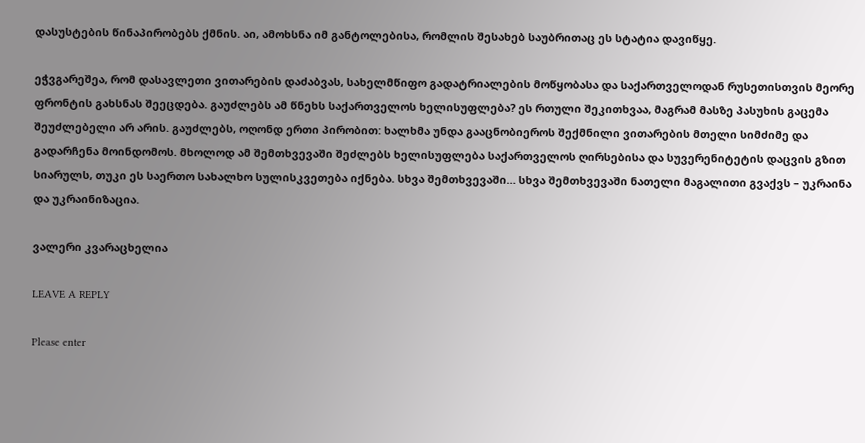დასუსტების წინაპირობებს ქმნის. აი, ამოხსნა იმ განტოლებისა, რომლის შესახებ საუბრითაც ეს სტატია დავიწყე.

ეჭვგარეშეა, რომ დასავლეთი ვითარების დაძაბვას, სახელმწიფო გადატრიალების მოწყობასა და საქართველოდან რუსეთისთვის მეორე ფრონტის გახსნას შეეცდება. გაუძლებს ამ წნეხს საქართველოს ხელისუფლება? ეს რთული შეკითხვაა, მაგრამ მასზე პასუხის გაცემა შეუძლებელი არ არის. გაუძლებს, ოღონდ ერთი პირობით: ხალხმა უნდა გააცნობიეროს შექმნილი ვითარების მთელი სიმძიმე და გადარჩენა მოინდომოს. მხოლოდ ამ შემთხვევაში შეძლებს ხელისუფლება საქართველოს ღირსებისა და სუვერენიტეტის დაცვის გზით სიარულს, თუკი ეს საერთო სახალხო სულისკვეთება იქნება. სხვა შემთხვევაში… სხვა შემთხვევაში ნათელი მაგალითი გვაქვს – უკრაინა და უკრაინიზაცია.

ვალერი კვარაცხელია

LEAVE A REPLY

Please enter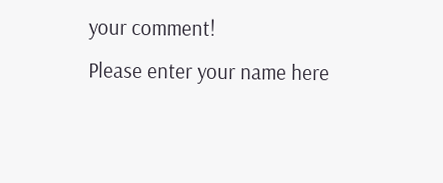your comment!
Please enter your name here